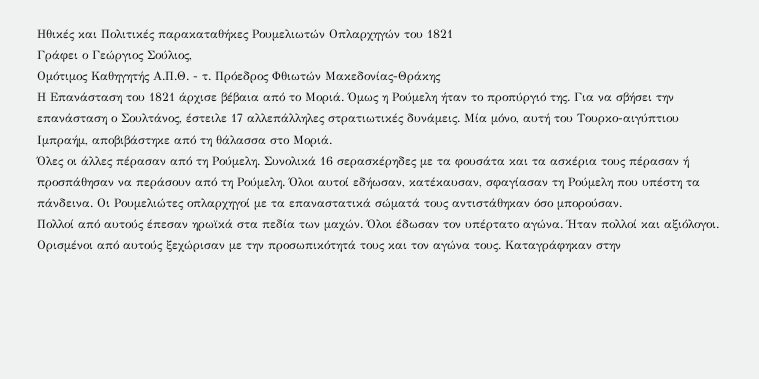Ηθικές και Πολιτικές παρακαταθήκες Ρουμελιωτών Οπλαρχηγών του 1821
Γράφει ο Γεώργιος Σούλιος,
Ομότιμος Καθηγητής Α.Π.Θ. - τ. Πρόεδρος Φθιωτών Μακεδονίας-Θράκης
Η Επανάσταση του 1821 άρχισε βέβαια από το Μοριά. Όμως η Ρούμελη ήταν το προπύργιό της. Για να σβήσει την επανάσταση ο Σουλτάνος, έστειλε 17 αλλεπάλληλες στρατιωτικές δυνάμεις. Μία μόνο, αυτή του Τουρκο-αιγύπτιου Ιμπραήμ, αποβιβάστηκε από τη θάλασσα στο Μοριά.
Όλες οι άλλες πέρασαν από τη Ρούμελη. Συνολικά 16 σερασκέρηδες με τα φουσάτα και τα ασκέρια τους πέρασαν ή προσπάθησαν να περάσουν από τη Ρούμελη. Όλοι αυτοί εδήωσαν, κατέκαυσαν, σφαγίασαν τη Ρούμελη που υπέστη τα πάνδεινα. Οι Ρουμελιώτες οπλαρχηγοί με τα επαναστατικά σώματά τους αντιστάθηκαν όσο μπορούσαν.
Πολλοί από αυτούς έπεσαν ηρωϊκά στα πεδία των μαχών. Όλοι έδωσαν τον υπέρτατο αγώνα. Ήταν πολλοί και αξιόλογοι. Ορισμένοι από αυτούς ξεχώρισαν με την προσωπικότητά τους και τον αγώνα τους. Καταγράφηκαν στην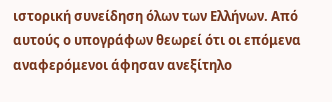ιστορική συνείδηση όλων των Ελλήνων. Από αυτούς ο υπογράφων θεωρεί ότι οι επόμενα αναφερόμενοι άφησαν ανεξίτηλο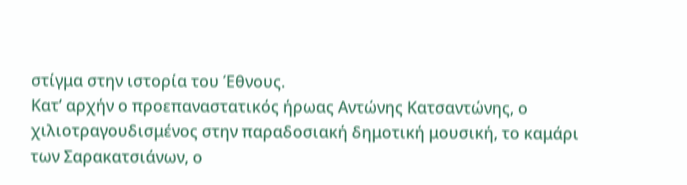στίγμα στην ιστορία του Έθνους.
Κατ’ αρχήν ο προεπαναστατικός ήρωας Αντώνης Κατσαντώνης, ο χιλιοτραγουδισμένος στην παραδοσιακή δημοτική μουσική, το καμάρι των Σαρακατσιάνων, ο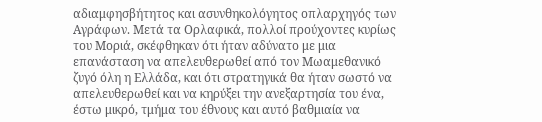αδιαμφησβήτητος και ασυνθηκολόγητος οπλαρχηγός των Αγράφων. Μετά τα Ορλαφικά, πολλοί προύχοντες κυρίως του Μοριά, σκέφθηκαν ότι ήταν αδύνατο με μια επανάσταση να απελευθερωθεί από τον Μωαμεθανικό ζυγό όλη η Ελλάδα, και ότι στρατηγικά θα ήταν σωστό να απελευθερωθεί και να κηρύξει την ανεξαρτησία του ένα, έστω μικρό, τμήμα του έθνους και αυτό βαθμιαία να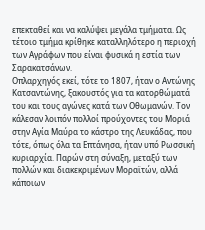επεκταθεί και να καλύψει μεγάλα τμήματα. Ως τέτοιο τμήμα κρίθηκε καταλληλότερο η περιοχή των Αγράφων που είναι φυσικά η εστία των Σαρακατσάνων.
Οπλαρχηγός εκεί, τότε το 1807, ήταν ο Αντώνης Κατσαντώνης, ξακουστός για τα κατορθώματά του και τους αγώνες κατά των Οθωμανών. Τον κάλεσαν λοιπόν πολλοί προύχοντες του Μοριά στην Αγία Μαύρα το κάστρο της Λευκάδας, που τότε, όπως όλα τα Επτάνησα, ήταν υπό Ρωσσική κυριαρχία. Παρών στη σύναξη, μεταξύ των πολλών και διακεκριμένων Μοραϊτών, αλλά κάποιων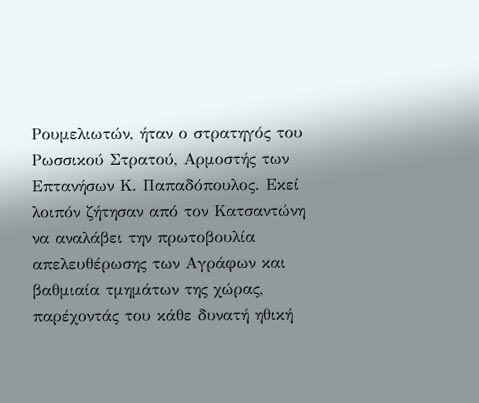Ρουμελιωτών, ήταν ο στρατηγός του Ρωσσικού Στρατού, Αρμοστής των Επτανήσων Κ. Παπαδόπουλος. Εκεί λοιπόν ζήτησαν από τον Κατσαντώνη να αναλάβει την πρωτοβουλία απελευθέρωσης των Αγράφων και βαθμιαία τμημάτων της χώρας, παρέχοντάς του κάθε δυνατή ηθική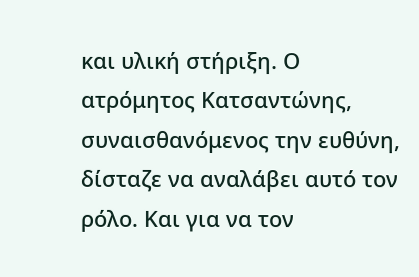και υλική στήριξη. Ο ατρόμητος Κατσαντώνης, συναισθανόμενος την ευθύνη, δίσταζε να αναλάβει αυτό τον ρόλο. Και για να τον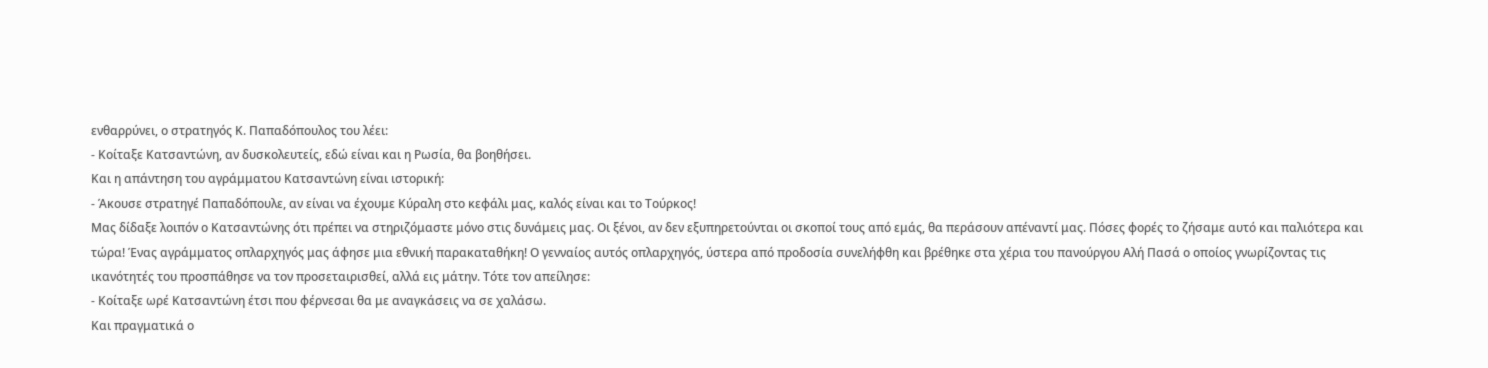ενθαρρύνει, ο στρατηγός Κ. Παπαδόπουλος του λέει:
- Κοίταξε Κατσαντώνη, αν δυσκολευτείς, εδώ είναι και η Ρωσία, θα βοηθήσει.
Και η απάντηση του αγράμματου Κατσαντώνη είναι ιστορική:
- Άκουσε στρατηγέ Παπαδόπουλε, αν είναι να έχουμε Κύραλη στο κεφάλι μας, καλός είναι και το Τούρκος!
Μας δίδαξε λοιπόν ο Κατσαντώνης ότι πρέπει να στηριζόμαστε μόνο στις δυνάμεις μας. Οι ξένοι, αν δεν εξυπηρετούνται οι σκοποί τους από εμάς, θα περάσουν απέναντί μας. Πόσες φορές το ζήσαμε αυτό και παλιότερα και τώρα! Ένας αγράμματος οπλαρχηγός μας άφησε μια εθνική παρακαταθήκη! Ο γενναίος αυτός οπλαρχηγός, ύστερα από προδοσία συνελήφθη και βρέθηκε στα χέρια του πανούργου Αλή Πασά ο οποίος γνωρίζοντας τις ικανότητές του προσπάθησε να τον προσεταιρισθεί, αλλά εις μάτην. Τότε τον απείλησε:
- Κοίταξε ωρέ Κατσαντώνη έτσι που φέρνεσαι θα με αναγκάσεις να σε χαλάσω.
Και πραγματικά ο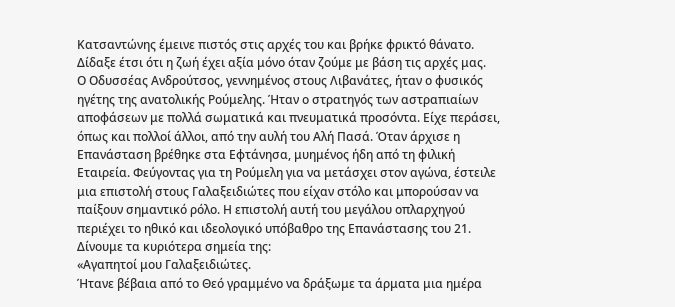Κατσαντώνης έμεινε πιστός στις αρχές του και βρήκε φρικτό θάνατο. Δίδαξε έτσι ότι η ζωή έχει αξία μόνο όταν ζούμε με βάση τις αρχές μας.
Ο Οδυσσέας Ανδρούτσος, γεννημένος στους Λιβανάτες, ήταν ο φυσικός ηγέτης της ανατολικής Ρούμελης. Ήταν ο στρατηγός των αστραπιαίων αποφάσεων με πολλά σωματικά και πνευματικά προσόντα. Είχε περάσει, όπως και πολλοί άλλοι, από την αυλή του Αλή Πασά. Όταν άρχισε η Επανάσταση βρέθηκε στα Εφτάνησα, μυημένος ήδη από τη φιλική Εταιρεία. Φεύγοντας για τη Ρούμελη για να μετάσχει στον αγώνα, έστειλε μια επιστολή στους Γαλαξειδιώτες που είχαν στόλο και μπορούσαν να παίξουν σημαντικό ρόλο. Η επιστολή αυτή του μεγάλου οπλαρχηγού περιέχει το ηθικό και ιδεολογικό υπόβαθρο της Επανάστασης του 21. Δίνουμε τα κυριότερα σημεία της:
«Αγαπητοί μου Γαλαξειδιώτες.
Ήτανε βέβαια από το Θεό γραμμένο να δράξωμε τα άρματα μια ημέρα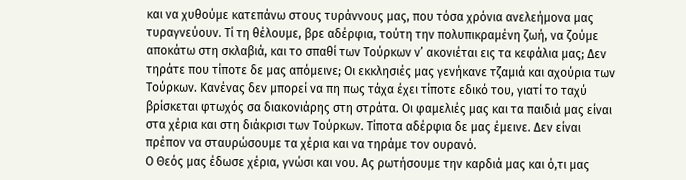και να χυθούμε κατεπάνω στους τυράννους μας, που τόσα χρόνια ανελεήμονα μας τυραγνεύουν. Τί τη θέλουμε, βρε αδέρφια, τούτη την πολυπικραμένη ζωή, να ζούμε αποκάτω στη σκλαβιά, και το σπαθί των Τούρκων ν’ ακονιέται εις τα κεφάλια μας; Δεν τηράτε που τίποτε δε μας απόμεινε; Οι εκκλησιές μας γενήκανε τζαμιά και αχούρια των Τούρκων. Κανένας δεν μπορεί να πη πως τάχα έχει τίποτε εδικό του, γιατί το ταχύ βρίσκεται φτωχός σα διακονιάρης στη στράτα. Οι φαμελιές μας και τα παιδιά μας είναι στα χέρια και στη διάκρισι των Τούρκων. Τίποτα αδέρφια δε μας έμεινε. Δεν είναι πρέπον να σταυρώσουμε τα χέρια και να τηράμε τον ουρανό.
Ο Θεός μας έδωσε χέρια, γνώσι και νου. Ας ρωτήσουμε την καρδιά μας και ό,τι μας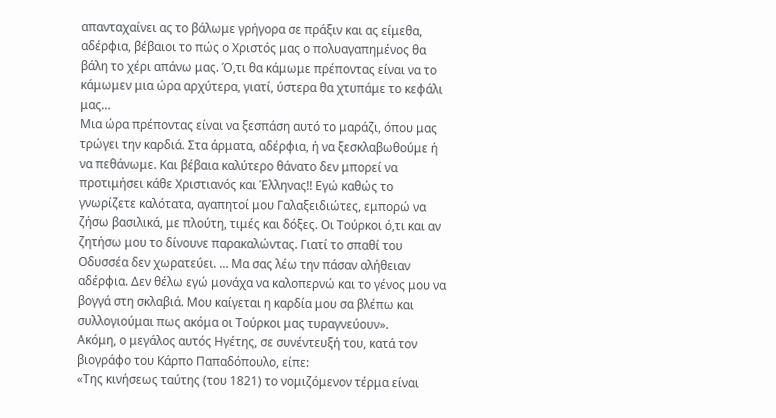απανταχαίνει ας το βάλωμε γρήγορα σε πράξιν και ας είμεθα, αδέρφια, βέβαιοι το πώς ο Χριστός μας ο πολυαγαπημένος θα βάλη το χέρι απάνω μας. Ό,τι θα κάμωμε πρέποντας είναι να το κάμωμεν μια ώρα αρχύτερα, γιατί, ύστερα θα χτυπάμε το κεφάλι μας…
Μια ώρα πρέποντας είναι να ξεσπάση αυτό το μαράζι, όπου μας τρώγει την καρδιά. Στα άρματα, αδέρφια, ή να ξεσκλαβωθούμε ή να πεθάνωμε. Και βέβαια καλύτερο θάνατο δεν μπορεί να προτιμήσει κάθε Χριστιανός και Έλληνας!! Εγώ καθώς το γνωρίζετε καλότατα, αγαπητοί μου Γαλαξειδιώτες, εμπορώ να ζήσω βασιλικά, με πλούτη, τιμές και δόξες. Οι Τούρκοι ό,τι και αν ζητήσω μου το δίνουνε παρακαλώντας. Γιατί το σπαθί του Οδυσσέα δεν χωρατεύει. … Μα σας λέω την πάσαν αλήθειαν αδέρφια. Δεν θέλω εγώ μονάχα να καλοπερνώ και το γένος μου να βογγά στη σκλαβιά. Μου καίγεται η καρδία μου σα βλέπω και συλλογιούμαι πως ακόμα οι Τούρκοι μας τυραγνεύουν».
Ακόμη, ο μεγάλος αυτός Ηγέτης, σε συνέντευξή του, κατά τον βιογράφο του Κάρπο Παπαδόπουλο, είπε:
«Της κινήσεως ταύτης (του 1821) το νομιζόμενον τέρμα είναι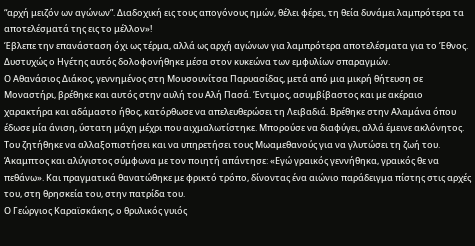“αρχή μειζόν ων αγώνων”. Διαδοχική εις τους απογόνους ημών, θέλει φέρει, τη θεία δυνάμει λαμπρότερα τα αποτελέσματά της εις το μέλλον»!
Έβλεπε την επανάσταση όχι ως τέρμα, αλλά ως αρχή αγώνων για λαμπρότερα αποτελέσματα για το Έθνος. Δυστυχώς ο Ηγέτης αυτός δολοφονήθηκε μέσα στον κυκεώνα των εμφυλίων σπαραγμών.
Ο Αθανάσιος Διάκος, γεννημένος στη Μουσουνίτσα Παρυασίδας, μετά από μια μικρή θήτευση σε Μοναστήρι, βρέθηκε και αυτός στην αυλή του Αλή Πασά. Έντιμος, ασυμβίβαστος και με ακέραιο χαρακτήρα και αδάμαστο ήθος, κατόρθωσε να απελευθερώσει τη Λειβαδιά. Βρέθηκε στην Αλαμάνα όπου έδωσε μία άνιση, ύστατη μάχη μέχρι που αιχμαλωτίστηκε. Μπορούσε να διαφύγει, αλλά έμεινε ακλόνητος. Του ζητήθηκε να αλλαξοπιστήσει και να υπηρετήσει τους Μωαμεθανούς για να γλυτώσει τη ζωή του. Άκαμπτος και αλύγιστος σύμφωνα με τον ποιητή απάντησε: «Εγώ γραικός γεννήθηκα, γραικός θε να πεθάνω». Και πραγματικά θανατώθηκε με φρικτό τρόπο, δίνοντας ένα αιώνιο παράδειγμα πίστης στις αρχές του, στη θρησκεία του, στην πατρίδα του.
Ο Γεώργιος Καραϊσκάκης, ο θρυλικός γυιός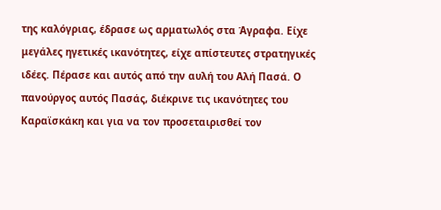της καλόγριας, έδρασε ως αρματωλός στα Άγραφα. Είχε μεγάλες ηγετικές ικανότητες, είχε απίστευτες στρατηγικές ιδέες. Πέρασε και αυτός από την αυλή του Αλή Πασά. Ο πανούργος αυτός Πασάς, διέκρινε τις ικανότητες του Καραϊσκάκη και για να τον προσεταιρισθεί τον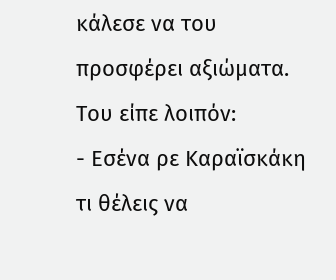κάλεσε να του προσφέρει αξιώματα. Του είπε λοιπόν:
- Εσένα ρε Καραϊσκάκη τι θέλεις να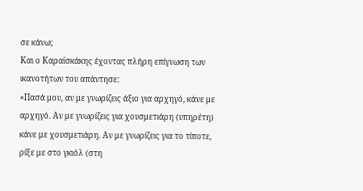σε κάνω;
Και ο Καραϊσκάκης έχοντας πλήρη επίγνωση των ικανοτήτων του απάντησε:
«Πασά μου, αν με γνωρίζεις άξιο για αρχηγό, κάνε με αρχηγό. Αν με γνωρίζεις για χουσμετιάρη (υπηρέτη) κάνε με χουσμετιάρη. Αν με γνωρίζεις για το τίποτε, ρίξε με στο γκιόλ (στη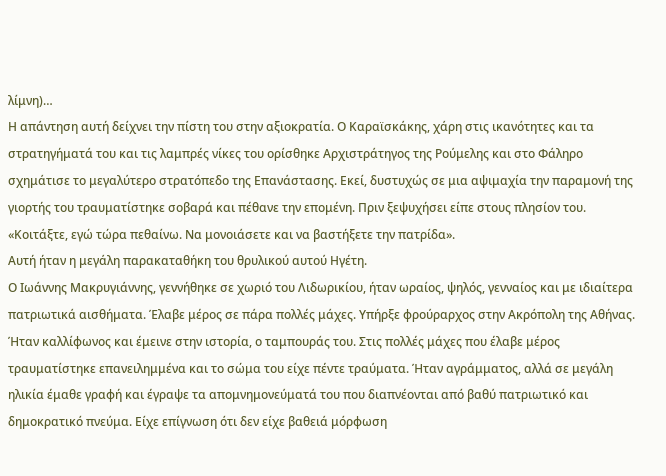λίμνη)…
Η απάντηση αυτή δείχνει την πίστη του στην αξιοκρατία. Ο Καραϊσκάκης, χάρη στις ικανότητες και τα στρατηγήματά του και τις λαμπρές νίκες του ορίσθηκε Αρχιστράτηγος της Ρούμελης και στο Φάληρο σχημάτισε το μεγαλύτερο στρατόπεδο της Επανάστασης. Εκεί, δυστυχώς σε μια αψιμαχία την παραμονή της γιορτής του τραυματίστηκε σοβαρά και πέθανε την επομένη. Πριν ξεψυχήσει είπε στους πλησίον του.
«Κοιτάξτε, εγώ τώρα πεθαίνω. Να μονοιάσετε και να βαστήξετε την πατρίδα».
Αυτή ήταν η μεγάλη παρακαταθήκη του θρυλικού αυτού Ηγέτη.
Ο Ιωάννης Μακρυγιάννης, γεννήθηκε σε χωριό του Λιδωρικίου, ήταν ωραίος, ψηλός, γενναίος και με ιδιαίτερα πατριωτικά αισθήματα. Έλαβε μέρος σε πάρα πολλές μάχες. Υπήρξε φρούραρχος στην Ακρόπολη της Αθήνας. Ήταν καλλίφωνος και έμεινε στην ιστορία, ο ταμπουράς του. Στις πολλές μάχες που έλαβε μέρος τραυματίστηκε επανειλημμένα και το σώμα του είχε πέντε τραύματα. Ήταν αγράμματος, αλλά σε μεγάλη ηλικία έμαθε γραφή και έγραψε τα απομνημονεύματά του που διαπνέονται από βαθύ πατριωτικό και δημοκρατικό πνεύμα. Είχε επίγνωση ότι δεν είχε βαθειά μόρφωση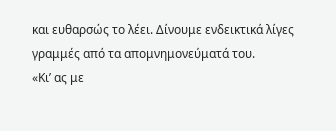και ευθαρσώς το λέει. Δίνουμε ενδεικτικά λίγες γραμμές από τα απομνημονεύματά του.
«Κι’ ας με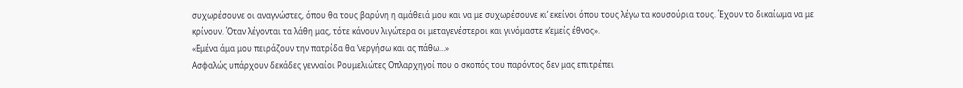συχωρέσουνε οι αναγνώστες, όπου θα τους βαρύνη η αμάθειά μου και να με συχωρέσουνε κι’ εκείνοι όπου τους λέγω τα κουσούρια τους. Έχουν το δικαίωμα να με κρίνουν. Όταν λέγονται τα λάθη μας, τότε κάνουν λιγώτερα οι μεταγενέστεροι και γινόμαστε κ’εμείς έθνος».
«Εμένα άμα μου πειράζουν την πατρίδα θα ‘νεργήσω και ας πάθω…»
Ασφαλώς υπάρχουν δεκάδες γενναίοι Ρουμελιώτες Οπλαρχηγοί που ο σκοπός του παρόντος δεν μας επιτρέπει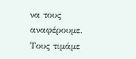να τους αναφέρουμε. Τους τιμάμε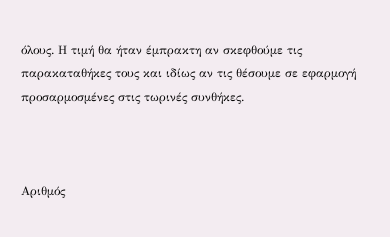όλους. Η τιμή θα ήταν έμπρακτη αν σκεφθούμε τις παρακαταθήκες τους και ιδίως αν τις θέσουμε σε εφαρμογή προσαρμοσμένες στις τωρινές συνθήκες.



Αριθμός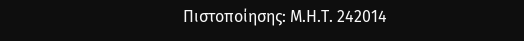Πιστοποίησης: Μ.Η.Τ. 242014